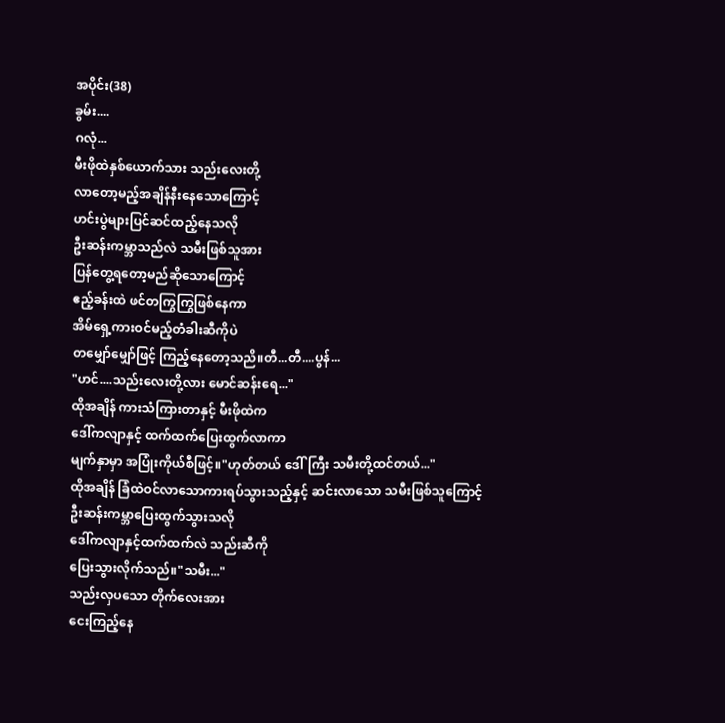အပိုင်း(38)
ခွမ်း....
ဂလုံ...
မီးဖိုထဲနှစ်ယောက်သား သည်းလေးတို့
လာတော့မည့်အချိန်နီးနေသောကြောင့်
ဟင်းပွဲများပြင်ဆင်ထည့်နေသလို
ဦးဆန်းကမ္ဘာသည်လဲ သမီးဖြစ်သူအား
ပြန်တွေ့ရတော့မည်ဆိုသောကြောင့်
ဧည့်ခန်းထဲ ဖင်တကြွကြွဖြစ်နေကာ
အိမ်ရှေ့ကားဝင်မည့်တံခါးဆီကိုပဲ
တမျှော်မျှော်ဖြင့် ကြည့်နေတော့သညိ။တီ...တီ....ပွန်...
"ဟင်....သည်းလေးတို့လား မောင်ဆန်းရေ..."
ထိုအချိန် ကားသံကြားတာနှင့် မီးဖိုထဲက
ဒေါ်ကလျာနှင့် ထက်ထက်ပြေးထွက်လာကာ
မျက်နှာမှာ အပြုံးကိုယ်စီဖြင့်။"ဟုတ်တယ် ဒေါ်ကြီး သမီးတို့ထင်တယ်..."
ထိုအချိန် ခြံထဲဝင်လာသောကားရပ်သွားသည့်နှင့် ဆင်းလာသော သမီးဖြစ်သူကြောင့်
ဦးဆန်းကမ္ဘာပြေးထွက်သွားသလို
ဒေါ်ကလျာနှင့်ထက်ထက်လဲ သည်းဆီကို
ပြေးသွားလိုက်သည်။"သမီး..."
သည်းလှပသော တိုက်လေးအား
ငေးကြည့်နေ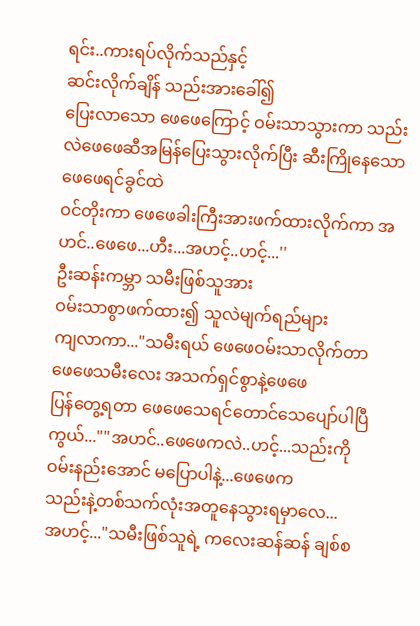ရင်း..ကားရပ်လိုက်သည်နှင့်
ဆင်းလိုက်ချိန် သည်းအားခေါ်၍
ပြေးလာသော ဖေဖေကြောင့် ဝမ်းသာသွားကာ သည်းလဲဖေဖေဆီအမြန်ပြေးသွားလိုက်ပြီး ဆီးကြိုနေသော ဖေဖေရင်ခွင်ထဲ
ဝင်တိုးကာ ဖေဖေခါးကြီးအားဖက်ထားလိုက်ကာ အဟင်..ဖေဖေ...ဟီး...အဟင့်..ဟင့်...''
ဦးဆန်းကမ္ဘာ သမီးဖြစ်သူအား
ဝမ်းသာစွာဖက်ထား၍ သူလဲမျက်ရည်များ
ကျလာကာ..."သမီးရယ် ဖေဖေဝမ်းသာလိုက်တာ
ဖေဖေသမီးလေး အသက်ရှင်စွာနဲ့ဖေဖေ
ပြန်တွေ့ရတာ ဖေဖေသေရင်တောင်သေပျော်ပါပြီကွယ်...""အဟင်..ဖေဖေကလဲ..ဟင့်...သည်းကို
ဝမ်းနည်းအောင် မပြောပါနဲ့...ဖေဖေက
သည်းနဲ့တစ်သက်လုံးအတူနေသွားရမှာလေ...
အဟင့်..."သမီးဖြစ်သူရဲ့ ကလေးဆန်ဆန် ချစ်စ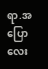ရာ.အပြောလေး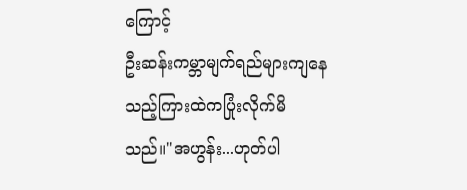ကြောင့်
ဦးဆန်းကမ္ဘာမျက်ရည်များကျနေသည့်ကြားထဲကပြုံးလိုက်မိသည်။"အဟွန်း...ဟုတ်ပါ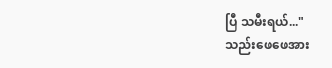ပြီ သမီးရယ်..."
သည်းဖေဖေအား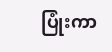ပြုံးကာ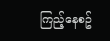ကြည့်နေစဥ်